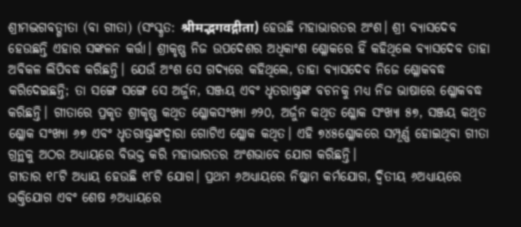ଶ୍ରୀମଦ୍ଭଗବତ୍ଗୀତା (ବା ଗୀତା) (ସଂସ୍କୃତ: श्रीमद्भगवद्गीता) ହେଉଛି ମହାଭାରତର ଅଂଶ। ଶ୍ରୀ ବ୍ୟାସଦେବ ହେଉଛନ୍ତି ଏହାର ସଙ୍କଳନ କର୍ତ୍ତା। ଶ୍ରୀକୃଷ୍ଣ ନିଜ ଉପଦେଶର ଅଧିକାଂଶ ଶ୍ଳୋକରେ ହିଁ କହିଥିଲେ ବ୍ୟାସଦେବ ତାହା ଅବିକଳ ଲିପିବଦ୍ଧ କରିଛନ୍ତି। ଯେଉଁ ଅଂଶ ସେ ଗଦ୍ୟରେ କହିଥିଲେ, ତାହା ବ୍ୟାସଦେବ ନିଜେ ଶ୍ଳୋକବଦ୍ଧ କରିଦେଇଛନ୍ତି; ତା ସଙ୍ଗେ ସଙ୍ଗେ ସେ ଅର୍ଜୁନ, ସଞ୍ଜୟ ଏବଂ ଧୃତରାଷ୍ଟ୍ରଙ୍କ ବଚନକୁ ମଧ୍ୟ ନିଜ ଭାଷାରେ ଶ୍ଳୋକବଦ୍ଧ କରିଛନ୍ତି। ଗୀତାରେ ପ୍ରକୃତ ଶ୍ରୀକୃଷ୍ଣ କଥିତ ଶ୍ଳୋକସଂଖ୍ୟା ୬୨୦, ଅର୍ଜୁନ କଥିତ ଶ୍ଳୋକ ସଂଖ୍ୟା ୫୭, ସଞ୍ଜୟ କଥିତ ଶ୍ଳୋକ ସଂଖ୍ୟା ୬୭ ଏବଂ ଧୃତରାଷ୍ଟ୍ରଙ୍କଦ୍ୱାରା ଗୋଟିଏ ଶ୍ଳୋକ କଥିତ। ଏହି ୭୪୫ଶ୍ଳୋକରେ ସମ୍ପୂର୍ଣ୍ଣ ହୋଇଥିବା ଗୀତା ଗ୍ରନ୍ଥକୁ ଅଠର ଅଧ୍ୟାୟରେ ବିଭକ୍ତ କରି ମହାଭାରତର ଅଂଶଭାବେ ଯୋଗ କରିଛନ୍ତି।
ଗୀତାର ୧୮ଟି ଅଧ୍ୟାୟ ହେଉଛି ୧୮ଟି ଯୋଗ। ପ୍ରଥମ ୬ଅଧ୍ୟାୟରେ ନିଷ୍କାମ କର୍ମଯୋଗ, ଦ୍ୱିତୀୟ ୬ଅଧ୍ୟାୟରେ ଭକ୍ତିଯୋଗ ଏବଂ ଶେଷ ୬ଅଧ୍ୟାୟରେ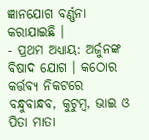ଜ୍ଞାନଯୋଗ ବର୍ଣ୍ଣନା କରାଯାଇଛି ।
- ପ୍ରଥମ ଅଧ୍ୟାୟ: ଅର୍ଜୁନଙ୍କ ବିଷାଦ ଯୋଗ । କଠୋର କର୍ତ୍ତବ୍ୟ ନିକଟରେ ବନ୍ଧୁବାନ୍ଧବ, କୁଟୁମ୍ବ, ଭାଇ ଓ ପିତା ମାତା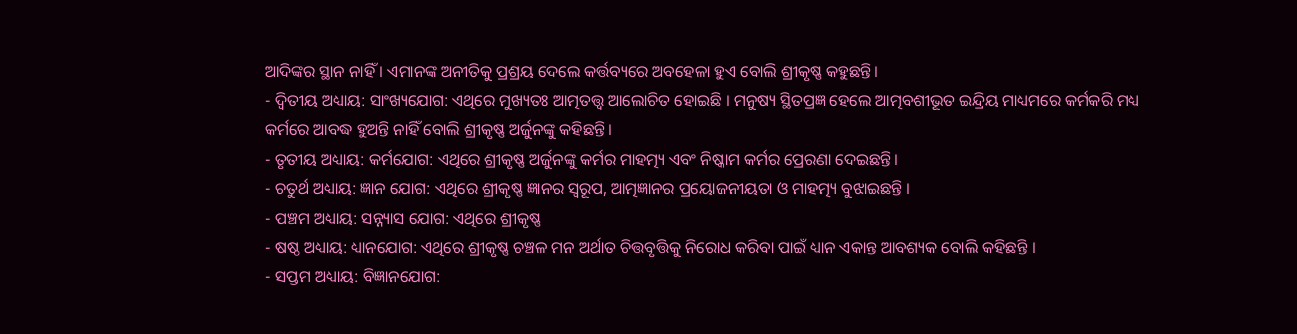ଆଦିଙ୍କର ସ୍ଥାନ ନାହିଁ । ଏମାନଙ୍କ ଅନୀତିକୁ ପ୍ରଶ୍ରୟ ଦେଲେ କର୍ତ୍ତବ୍ୟରେ ଅବହେଳା ହୁଏ ବୋଲି ଶ୍ରୀକୃଷ୍ଣ କହୁଛନ୍ତି।
- ଦ୍ୱିତୀୟ ଅଧ୍ୟାୟ: ସାଂଖ୍ୟଯୋଗ: ଏଥିରେ ମୁଖ୍ୟତଃ ଆତ୍ମତତ୍ତ୍ୱ ଆଲୋଚିତ ହୋଇଛି । ମନୁଷ୍ୟ ସ୍ଥିତପ୍ରଜ୍ଞ ହେଲେ ଆତ୍ମବଶୀଭୂତ ଇନ୍ଦ୍ରିୟ ମାଧ୍ୟମରେ କର୍ମକରି ମଧ୍ୟ କର୍ମରେ ଆବଦ୍ଧ ହୁଅନ୍ତି ନାହିଁ ବୋଲି ଶ୍ରୀକୃଷ୍ଣ ଅର୍ଜୁନଙ୍କୁ କହିଛନ୍ତି।
- ତୃତୀୟ ଅଧ୍ୟାୟ: କର୍ମଯୋଗ: ଏଥିରେ ଶ୍ରୀକୃଷ୍ଣ ଅର୍ଜୁନଙ୍କୁ କର୍ମର ମାହତ୍ମ୍ୟ ଏବଂ ନିଷ୍କାମ କର୍ମର ପ୍ରେରଣା ଦେଇଛନ୍ତି।
- ଚତୁର୍ଥ ଅଧ୍ୟାୟ: ଜ୍ଞାନ ଯୋଗ: ଏଥିରେ ଶ୍ରୀକୃଷ୍ଣ ଜ୍ଞାନର ସ୍ୱରୂପ, ଆତ୍ମଜ୍ଞାନର ପ୍ରୟୋଜନୀୟତା ଓ ମାହତ୍ମ୍ୟ ବୁଝାଇଛନ୍ତି ।
- ପଞ୍ଚମ ଅଧ୍ୟାୟ: ସନ୍ନ୍ୟାସ ଯୋଗ: ଏଥିରେ ଶ୍ରୀକୃଷ୍ଣ
- ଷଷ୍ଠ ଅଧ୍ୟାୟ: ଧ୍ୟାନଯୋଗ: ଏଥିରେ ଶ୍ରୀକୃଷ୍ଣ ଚଞ୍ଚଳ ମନ ଅର୍ଥାତ ଚିତ୍ତବୃତ୍ତିକୁ ନିରୋଧ କରିବା ପାଇଁ ଧ୍ୟାନ ଏକାନ୍ତ ଆବଶ୍ୟକ ବୋଲି କହିଛନ୍ତି ।
- ସପ୍ତମ ଅଧ୍ୟାୟ: ବିଜ୍ଞାନଯୋଗ: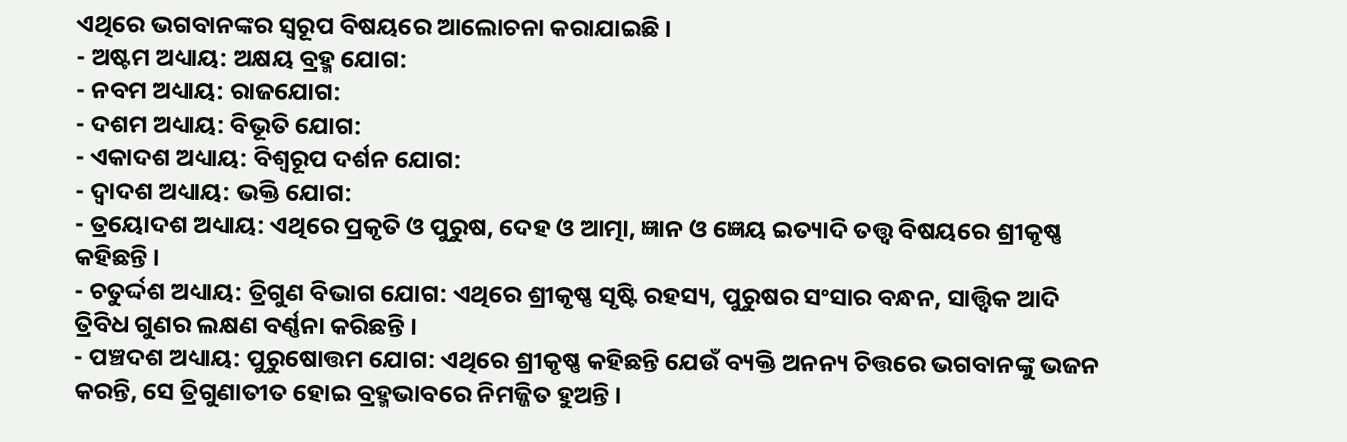ଏଥିରେ ଭଗବାନଙ୍କର ସ୍ୱରୂପ ବିଷୟରେ ଆଲୋଚନା କରାଯାଇଛି ।
- ଅଷ୍ଟମ ଅଧ୍ୟାୟ: ଅକ୍ଷୟ ବ୍ରହ୍ମ ଯୋଗ:
- ନବମ ଅଧ୍ୟାୟ: ରାଜଯୋଗ:
- ଦଶମ ଅଧ୍ୟାୟ: ବିଭୂତି ଯୋଗ:
- ଏକାଦଶ ଅଧ୍ୟାୟ: ବିଶ୍ୱରୂପ ଦର୍ଶନ ଯୋଗ:
- ଦ୍ୱାଦଶ ଅଧ୍ୟାୟ: ଭକ୍ତି ଯୋଗ:
- ତ୍ରୟୋଦଶ ଅଧ୍ୟାୟ: ଏଥିରେ ପ୍ରକୃତି ଓ ପୁରୁଷ, ଦେହ ଓ ଆତ୍ମା, ଜ୍ଞାନ ଓ ଜ୍ଞେୟ ଇତ୍ୟାଦି ତତ୍ତ୍ୱ ବିଷୟରେ ଶ୍ରୀକୃଷ୍ଣ କହିଛନ୍ତି ।
- ଚତୁର୍ଦ୍ଦଶ ଅଧ୍ୟାୟ: ତ୍ରିଗୁଣ ବିଭାଗ ଯୋଗ: ଏଥିରେ ଶ୍ରୀକୃଷ୍ଣ ସୃଷ୍ଟି ରହସ୍ୟ, ପୁରୁଷର ସଂସାର ବନ୍ଧନ, ସାତ୍ତ୍ୱିକ ଆଦି ତ୍ରିବିଧ ଗୁଣର ଲକ୍ଷଣ ବର୍ଣ୍ଣନା କରିଛନ୍ତି ।
- ପଞ୍ଚଦଶ ଅଧ୍ୟାୟ: ପୁରୁଷୋତ୍ତମ ଯୋଗ: ଏଥିରେ ଶ୍ରୀକୃଷ୍ଣ କହିଛନ୍ତି ଯେଉଁ ବ୍ୟକ୍ତି ଅନନ୍ୟ ଚିତ୍ତରେ ଭଗବାନଙ୍କୁ ଭଜନ କରନ୍ତି, ସେ ତ୍ରିଗୁଣାତୀତ ହୋଇ ବ୍ରହ୍ମଭାବରେ ନିମଜ୍ଜିତ ହୁଅନ୍ତି ।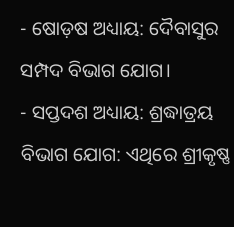- ଷୋଡ଼ଷ ଅଧ୍ୟାୟ: ଦୈବାସୁର ସମ୍ପଦ ବିଭାଗ ଯୋଗ।
- ସପ୍ତଦଶ ଅଧ୍ୟାୟ: ଶ୍ରଦ୍ଧାତ୍ରୟ ବିଭାଗ ଯୋଗ: ଏଥିରେ ଶ୍ରୀକୃଷ୍ଣ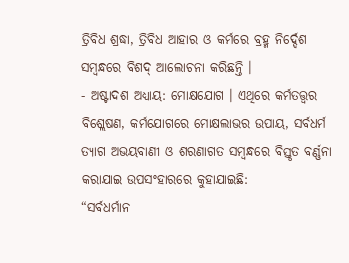ତ୍ରିବିଧ ଶ୍ରଦ୍ଧା, ତ୍ରିବିଧ ଆହାର ଓ କର୍ମରେ ବ୍ରହ୍ମ ନିର୍ଦ୍ଦେଶ ସମ୍ବନ୍ଧରେ ବିଶଦ୍ ଆଲୋଚନା କରିଛନ୍ତି ।
- ଅଷ୍ଟାଦଶ ଅଧ୍ୟାୟ: ମୋକ୍ଷଯୋଗ । ଏଥିରେ କର୍ମତତ୍ତ୍ୱର ବିଶ୍ଲେଷଣ, କର୍ମଯୋଗରେ ମୋକ୍ଷଲାଭର ଉପାୟ, ସର୍ବଧର୍ମ ତ୍ୟାଗ ଅଭୟବାଣୀ ଓ ଶରଣାଗତ ସମ୍ବନ୍ଧରେ ବିସ୍ତୃତ ବର୍ଣ୍ଣନା କରାଯାଇ ଉପସଂହାରରେ କୁହାଯାଇଛି:
“ସର୍ବଧର୍ମାନ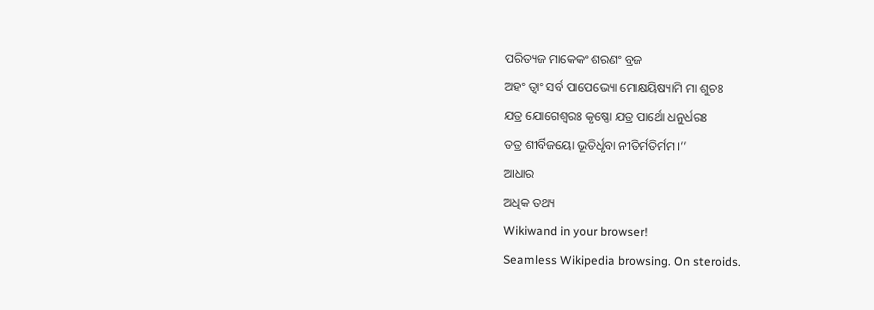ପରିତ୍ୟଜ ମାକେକଂ ଶରଣଂ ବ୍ରଜ
ଅହଂ ତ୍ୱାଂ ସର୍ବ ପାପେଭ୍ୟୋ ମୋକ୍ଷୟିଷ୍ୟାମି ମା ଶୁଚଃ
ଯତ୍ର ଯୋଗେଶ୍ୱରଃ କୃଷ୍ଣୋ ଯତ୍ର ପାର୍ଥୋ ଧନୁର୍ଧରଃ
ତତ୍ର ଶୀର୍ବିଜୟୋ ଭୂତିର୍ଧୃବା ନୀତିର୍ମତିର୍ମମ।’’
ଆଧାର
ଅଧିକ ତଥ୍ୟ
Wikiwand in your browser!
Seamless Wikipedia browsing. On steroids.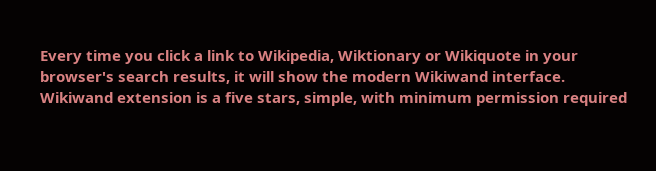Every time you click a link to Wikipedia, Wiktionary or Wikiquote in your browser's search results, it will show the modern Wikiwand interface.
Wikiwand extension is a five stars, simple, with minimum permission required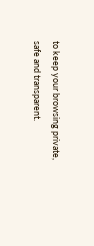to keep your browsing private, safe and transparent.